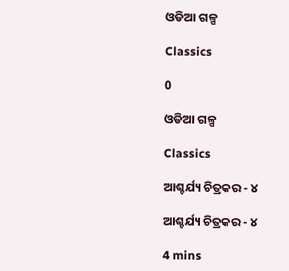ଓଡିଆ ଗଳ୍ପ

Classics

0

ଓଡିଆ ଗଳ୍ପ

Classics

ଆଶ୍ଚର୍ଯ୍ୟ ଚିତ୍ରକର - ୪

ଆଶ୍ଚର୍ଯ୍ୟ ଚିତ୍ରକର - ୪

4 mins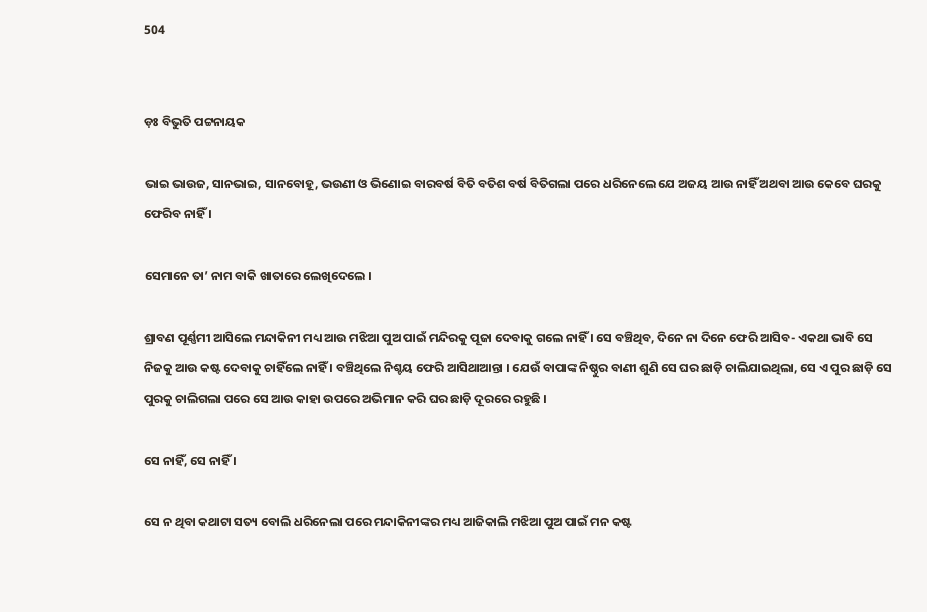504


ଡ଼ଃ ବିଭୁତି ପଟ୍ଟନାୟକ

ଭାଇ ଭାଉଜ, ସାନଭାଇ, ସାନବୋହୂ, ଭଉଣୀ ଓ ଭିଣୋଇ ବାରବର୍ଷ ବିତି ବତିଶ ବର୍ଷ ବିତିଗଲା ପରେ ଧରିନେଲେ ଯେ ଅଜୟ ଆଉ ନାହିଁ ଅଥବା ଆଉ କେବେ ଘରକୁ ଫେରିବ ନାହିଁ ।

ସେମାନେ ତା’ ନାମ ବାକି ଖାତାରେ ଲେଖିଦେଲେ ।

ଶ୍ରାବଣ ପୂର୍ଣ୍ଣମୀ ଆସିଲେ ମନ୍ଦାକିନୀ ମଧ୍ୟ ଆଉ ମଝିଆ ପୁଅ ପାଇଁ ମନ୍ଦିରକୁ ପୂଜା ଦେବାକୁ ଗଲେ ନାହିଁ । ସେ ବଞ୍ଚିଥିବ, ଦିନେ ନା ଦିନେ ଫେରି ଆସିବ- ଏକଥା ଭାବି ସେ ନିଜକୁ ଆଉ କଷ୍ଟ ଦେବାକୁ ଚାହିଁଲେ ନାହିଁ । ବଞ୍ଚିଥିଲେ ନିଶ୍ଚୟ ଫେରି ଆସିଥାଆନ୍ତା । ଯେଉଁ ବାପାଙ୍କ ନିଷ୍ଠୁର ବାଣୀ ଶୁଣି ସେ ଘର ଛାଡ଼ି ଚାଲିଯାଇଥିଲା, ସେ ଏ ପୁର ଛାଡ଼ି ସେ ପୁରକୁ ଚାଲିଗଲା ପରେ ସେ ଆଉ କାହା ଉପରେ ଅଭିମାନ କରି ଘର ଛାଡ଼ି ଦୂରରେ ରହୁଛି ।

ସେ ନାହିଁ, ସେ ନାହିଁ ।

ସେ ନ ଥିବା କଥାଟା ସତ୍ୟ ବୋଲି ଧରିନେଲା ପରେ ମନ୍ଦାକିନୀଙ୍କର ମଧ୍ୟ ଆଜିକାଲି ମଝିଆ ପୁଅ ପାଇଁ ମନ କଷ୍ଟ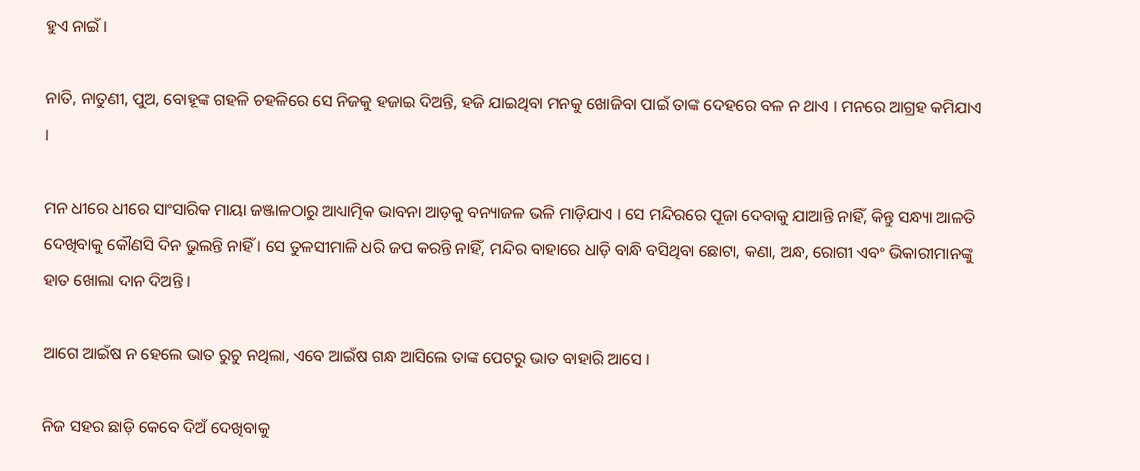ହୁଏ ନାଇଁ ।

ନାତି, ନାତୁଣୀ, ପୁଅ, ବୋହୂଙ୍କ ଗହଳି ଚହଳିରେ ସେ ନିଜକୁ ହଜାଇ ଦିଅନ୍ତି, ହଜି ଯାଇଥିବା ମନକୁ ଖୋଜିବା ପାଇଁ ତାଙ୍କ ଦେହରେ ବଳ ନ ଥାଏ । ମନରେ ଆଗ୍ରହ କମିଯାଏ ।

ମନ ଧୀରେ ଧୀରେ ସାଂସାରିକ ମାୟା ଜଞ୍ଜାଳଠାରୁ ଆଧ୍ୟାତ୍ମିକ ଭାବନା ଆଡ଼କୁ ବନ୍ୟାଜଳ ଭଳି ମାଡ଼ିଯାଏ । ସେ ମନ୍ଦିରରେ ପୂଜା ଦେବାକୁ ଯାଆନ୍ତି ନାହିଁ, କିନ୍ତୁ ସନ୍ଧ୍ୟା ଆଳତି ଦେଖିବାକୁ କୌଣସି ଦିନ ଭୁଲନ୍ତି ନାହିଁ । ସେ ତୁଳସୀମାଳି ଧରି ଜପ କରନ୍ତି ନାହିଁ, ମନ୍ଦିର ବାହାରେ ଧାଡ଼ି ବାନ୍ଧି ବସିଥିବା ଛୋଟା, କଣା, ଅନ୍ଧ, ରୋଗୀ ଏବଂ ଭିକାରୀମାନଙ୍କୁ ହାତ ଖୋଲା ଦାନ ଦିଅନ୍ତି ।

ଆଗେ ଆଇଁଷ ନ ହେଲେ ଭାତ ରୁଚୁ ନଥିଲା, ଏବେ ଆଇଁଷ ଗନ୍ଧ ଆସିଲେ ତାଙ୍କ ପେଟରୁ ଭାତ ବାହାରି ଆସେ ।

ନିଜ ସହର ଛାଡ଼ି କେବେ ଦିଅଁ ଦେଖିବାକୁ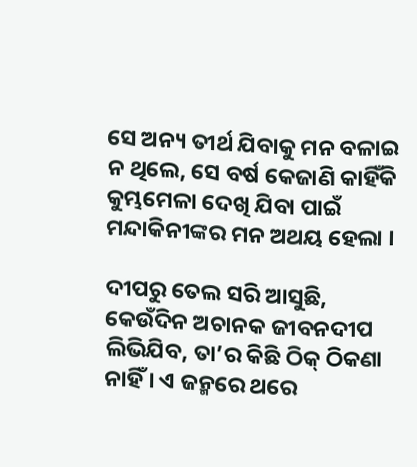ସେ ଅନ୍ୟ ତୀର୍ଥ ଯିବାକୁ ମନ ବଳାଇ ନ ଥିଲେ, ସେ ବର୍ଷ କେଜାଣି କାହିଁକି କୁମ୍ଭମେଳା ଦେଖି ଯିବା ପାଇଁ ମନ୍ଦାକିନୀଙ୍କର ମନ ଅଥୟ ହେଲା ।

ଦୀପରୁ ତେଲ ସରି ଆସୁଛି, କେଉଁଦିନ ଅଚାନକ ଜୀବନଦୀପ ଲିଭିଯିବ, ତା’ର କିଛି ଠିକ୍ ଠିକଣା ନାହିଁ । ଏ ଜନ୍ମରେ ଥରେ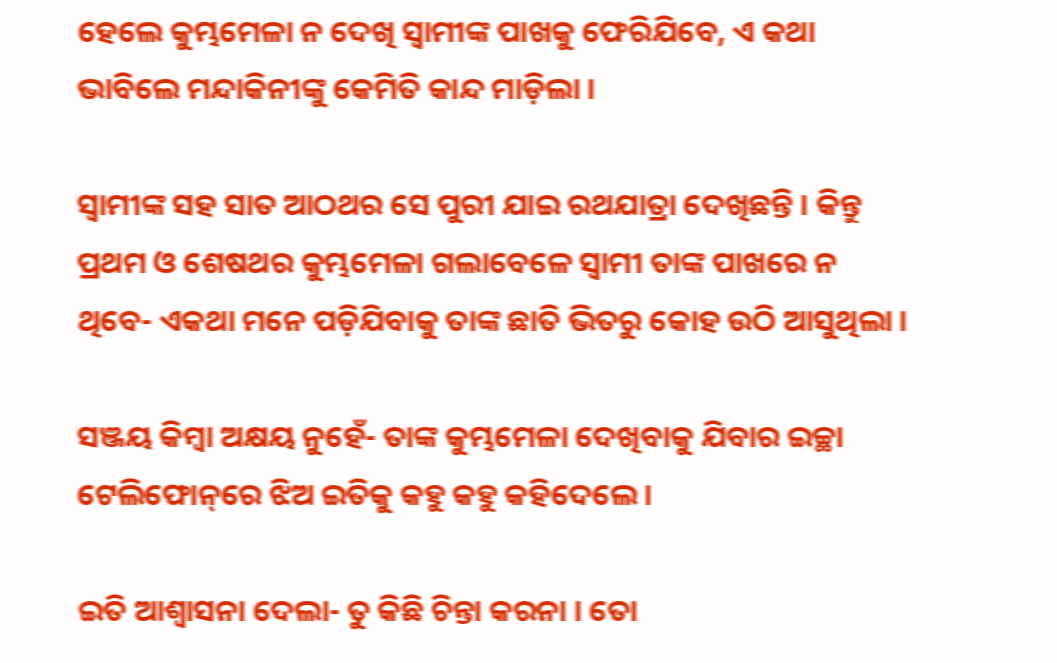ହେଲେ କୁମ୍ଭମେଳା ନ ଦେଖି ସ୍ୱାମୀଙ୍କ ପାଖକୁ ଫେରିଯିବେ, ଏ କଥା ଭାବିଲେ ମନ୍ଦାକିନୀଙ୍କୁ କେମିତି କାନ୍ଦ ମାଡ଼ିଲା ।

ସ୍ୱାମୀଙ୍କ ସହ ସାତ ଆଠଥର ସେ ପୁରୀ ଯାଇ ରଥଯାତ୍ରା ଦେଖିଛନ୍ତି । କିନ୍ତୁ ପ୍ରଥମ ଓ ଶେଷଥର କୁମ୍ଭମେଳା ଗଲାବେଳେ ସ୍ୱାମୀ ତାଙ୍କ ପାଖରେ ନ ଥିବେ- ଏକଥା ମନେ ପଡ଼ିଯିବାକୁ ତାଙ୍କ ଛାତି ଭିତରୁ କୋହ ଉଠି ଆସୁଥିଲା ।

ସଞ୍ଜୟ କିମ୍ୱା ଅକ୍ଷୟ ନୁହେଁ- ତାଙ୍କ କୁମ୍ଭମେଳା ଦେଖିବାକୁ ଯିବାର ଇଚ୍ଛା ଟେଲିଫୋନ୍‌ରେ ଝିଅ ଇତିକୁ କହୁ କହୁ କହିଦେଲେ ।

ଇତି ଆଶ୍ୱାସନା ଦେଲା- ତୁ କିଛି ଚିନ୍ତା କରନା । ତୋ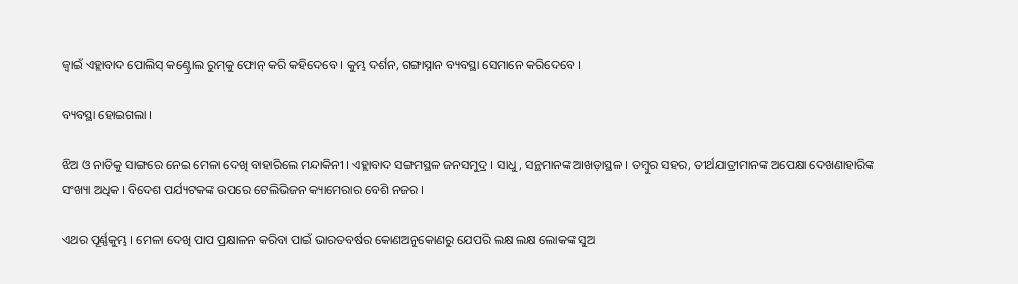ଜ୍ୱାଇଁ ଏହ୍ଲାବାଦ ପୋଲିସ୍ କଣ୍ଟ୍ରୋଲ ରୁମ୍‌କୁ ଫୋନ୍ କରି କହିଦେବେ । କୁମ୍ଭ ଦର୍ଶନ, ଗଙ୍ଗାସ୍ନାନ ବ୍ୟବସ୍ଥା ସେମାନେ କରିଦେବେ ।

ବ୍ୟବସ୍ଥା ହୋଇଗଲା ।

ଝିଅ ଓ ନାତିକୁ ସାଙ୍ଗରେ ନେଇ ମେଳା ଦେଖି ବାହାରିଲେ ମନ୍ଦାକିନୀ । ଏହ୍ଲାବାଦ ସଙ୍ଗମସ୍ଥଳ ଜନସମୁଦ୍ର । ସାଧୁ, ସନ୍ଥମାନଙ୍କ ଆଖଡ଼ାସ୍ଥଳ । ତମ୍ବୁର ସହର, ତୀର୍ଥଯାତ୍ରୀମାନଙ୍କ ଅପେକ୍ଷା ଦେଖଣାହାରିଙ୍କ ସଂଖ୍ୟା ଅଧିକ । ବିଦେଶ ପର୍ଯ୍ୟଟକଙ୍କ ଉପରେ ଟେଲିଭିଜନ କ୍ୟାମେରାର ବେଶି ନଜର ।

ଏଥର ପୂର୍ଣ୍ଣକୁମ୍ଭ । ମେଳା ଦେଖି ପାପ ପ୍ରକ୍ଷାଳନ କରିବା ପାଇଁ ଭାରତବର୍ଷର କୋଣଅନୁକୋଣରୁ ଯେପରି ଲକ୍ଷ ଲକ୍ଷ ଲୋକଙ୍କ ସୁଅ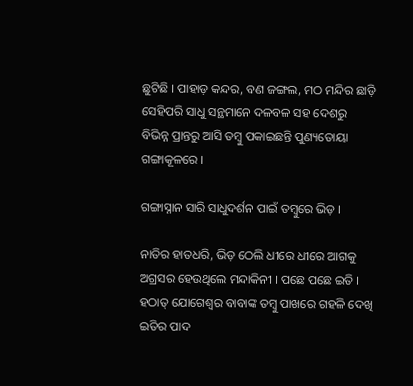ଛୁଟିଛି । ପାହାଡ଼ କନ୍ଦର, ବଣ ଜଙ୍ଗଲ, ମଠ ମନ୍ଦିର ଛାଡ଼ି ସେହିପରି ସାଧୁ ସନ୍ଥମାନେ ଦଳବଳ ସହ ଦେଶରୁ ବିଭିନ୍ନ ପ୍ରାନ୍ତରୁ ଆସି ତମ୍ବୁ ପକାଇଛନ୍ତି ପୁଣ୍ୟତୋୟା ଗଙ୍ଗାକୂଳରେ ।

ଗଙ୍ଗାସ୍ନାନ ସାରି ସାଧୁଦର୍ଶନ ପାଇଁ ତମ୍ବୁରେ ଭିଡ଼ ।

ନାତିର ହାତଧରି, ଭିଡ଼ ଠେଲି ଧୀରେ ଧୀରେ ଆଗକୁ ଅଗ୍ରସର ହେଉଥିଲେ ମନ୍ଦାକିନୀ । ପଛେ ପଛେ ଇତି । ହଠାତ୍ ଯୋଗେଶ୍ୱର ବାବାଙ୍କ ତମ୍ବୁ ପାଖରେ ଗହଳି ଦେଖି ଇତିର ପାଦ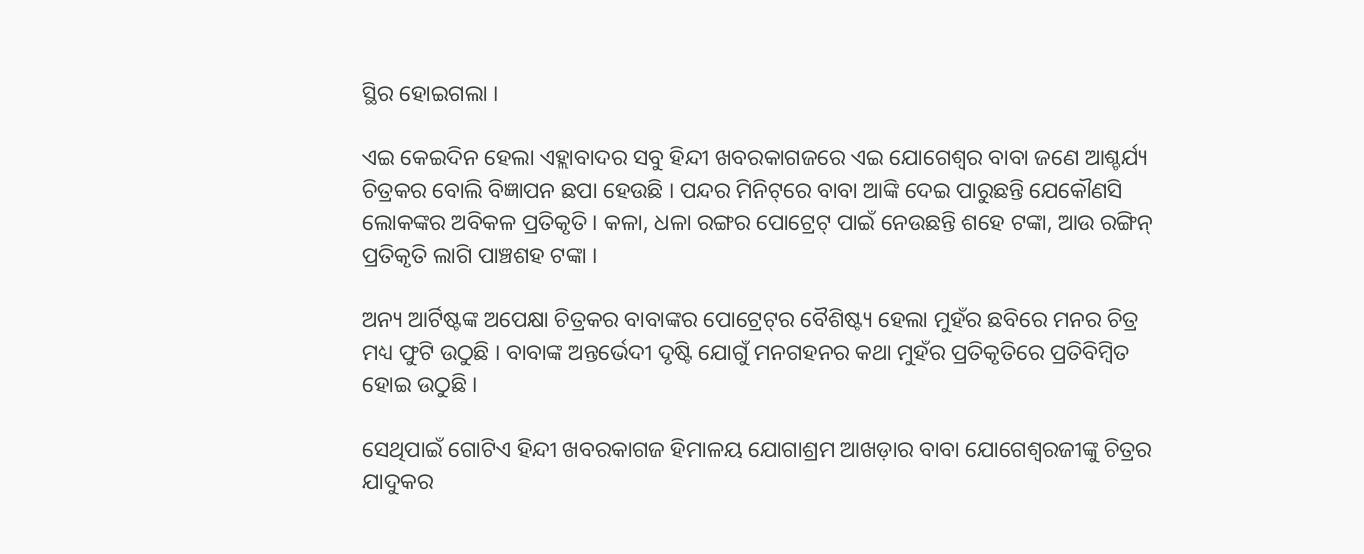ସ୍ଥିର ହୋଇଗଲା ।

ଏଇ କେଇଦିନ ହେଲା ଏହ୍ଲାବାଦର ସବୁ ହିନ୍ଦୀ ଖବରକାଗଜରେ ଏଇ ଯୋଗେଶ୍ୱର ବାବା ଜଣେ ଆଶ୍ଚର୍ଯ୍ୟ ଚିତ୍ରକର ବୋଲି ବିଜ୍ଞାପନ ଛପା ହେଉଛି । ପନ୍ଦର ମିନିଟ୍‌ରେ ବାବା ଆଙ୍କି ଦେଇ ପାରୁଛନ୍ତି ଯେକୌଣସି ଲୋକଙ୍କର ଅବିକଳ ପ୍ରତିକୃତି । କଳା, ଧଳା ରଙ୍ଗର ପୋଟ୍ରେଟ୍ ପାଇଁ ନେଉଛନ୍ତି ଶହେ ଟଙ୍କା, ଆଉ ରଙ୍ଗିନ୍ ପ୍ରତିକୃତି ଲାଗି ପାଞ୍ଚଶହ ଟଙ୍କା ।

ଅନ୍ୟ ଆର୍ଟିଷ୍ଟଙ୍କ ଅପେକ୍ଷା ଚିତ୍ରକର ବାବାଙ୍କର ପୋଟ୍ରେଟ୍‌ର ବୈଶିଷ୍ଟ୍ୟ ହେଲା ମୁହଁର ଛବିରେ ମନର ଚିତ୍ର ମଧ୍ୟ ଫୁଟି ଉଠୁଛି । ବାବାଙ୍କ ଅନ୍ତର୍ଭେଦୀ ଦୃଷ୍ଟି ଯୋଗୁଁ ମନଗହନର କଥା ମୁହଁର ପ୍ରତିକୃତିରେ ପ୍ରତିବିମ୍ୱିତ ହୋଇ ଉଠୁଛି ।

ସେଥିପାଇଁ ଗୋଟିଏ ହିନ୍ଦୀ ଖବରକାଗଜ ହିମାଳୟ ଯୋଗାଶ୍ରମ ଆଖଡ଼ାର ବାବା ଯୋଗେଶ୍ୱରଜୀଙ୍କୁ ଚିତ୍ରର ଯାଦୁକର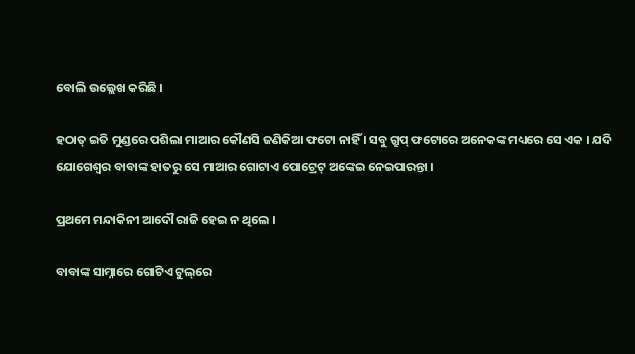ବୋଲି ଉଲ୍ଲେଖ କରିଛି ।

ହଠାତ୍ ଇତି ମୁଣ୍ଡରେ ପଶିଲା ମାଆର କୌଣସି ଜଣିକିଆ ଫଟୋ ନାହିଁ । ସବୁ ଗ୍ରୁପ୍‌ ଫଟୋରେ ଅନେକଙ୍କ ମଧ୍ୟରେ ସେ ଏକ । ଯଦି ଯୋଗେଶ୍ୱର ବାବାଙ୍କ ହାତରୁ ସେ ମାଆର ଗୋଟାଏ ପୋଟ୍ରେଟ୍ ଅଙ୍କେଇ ନେଇପାରନ୍ତା ।

ପ୍ରଥମେ ମନ୍ଦାକିନୀ ଆଦୌ ରାଜି ହେଇ ନ ଥିଲେ ।

ବାବାଙ୍କ ସାମ୍ନାରେ ଗୋଟିଏ ଟୁଲ୍‌ରେ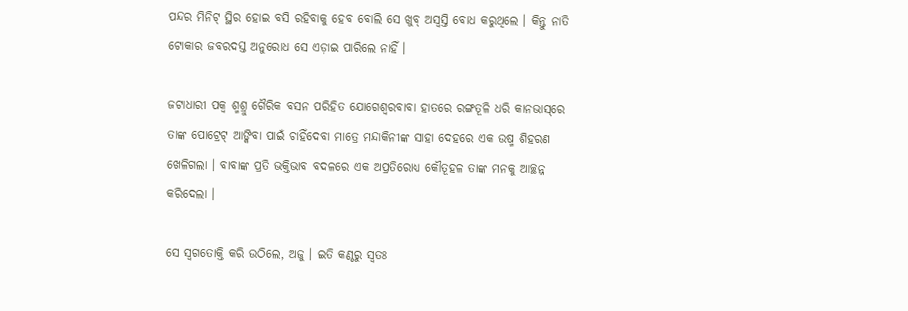ପନ୍ଦର ମିନିଟ୍ ସ୍ଥିର ହୋଇ ବସି ରହିବାକୁ ହେବ ବୋଲି ସେ ଖୁବ୍ ଅସ୍ୱସ୍ତି ବୋଧ କରୁଥିଲେ । କିନ୍ତୁ ନାତି ଟୋକାର ଜବରଦସ୍ତ ଅନୁରୋଧ ସେ ଏଡ଼ାଇ ପାରିଲେ ନାହିଁ ।

ଜଟାଧାରୀ ପକ୍ୱ ଶ୍ମଶ୍ରୁ ଗୈରିକ ବସନ ପରିହିତ ଯୋଗେଶ୍ୱରବାବା ହାତରେ ରଙ୍ଗତୂଳି ଧରି କାନଭାସ୍‌ରେ ତାଙ୍କ ପୋଟ୍ରେଟ୍ ଆଙ୍କିବା ପାଇଁ ଚାହିଁଦେବା ମାତ୍ରେ ମନ୍ଦାକିନୀଙ୍କ ସାହା ଦେହରେ ଏକ ଉଷ୍ମ ଶିହରଣ ଖେଳିଗଲା । ବାବାଙ୍କ ପ୍ରତି ଭକ୍ତିଭାବ ବଦଳରେ ଏକ ଅପ୍ରତିରୋଧ୍ୟ କୌତୂହଳ ତାଙ୍କ ମନକୁ ଆଚ୍ଛନ୍ନ କରିଦେଲା ।

ସେ ସ୍ୱଗତୋକ୍ତି କରି ଉଠିଲେ, ଅଜୁ । ଇତି କଣ୍ଠରୁ ସ୍ୱତଃ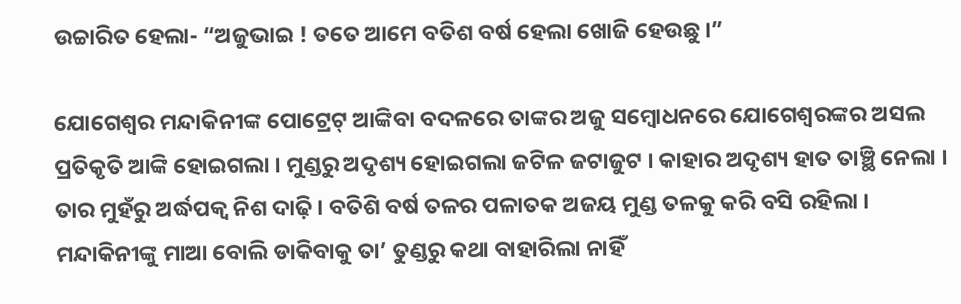ଉଚ୍ଚାରିତ ହେଲା- “ଅଜୁଭାଇ ! ତତେ ଆମେ ବତିଶ ବର୍ଷ ହେଲା ଖୋଜି ହେଉଛୁ ।”

ଯୋଗେଶ୍ୱର ମନ୍ଦାକିନୀଙ୍କ ପୋଟ୍ରେଟ୍ ଆଙ୍କିବା ବଦଳରେ ତାଙ୍କର ଅଜୁ ସମ୍ୱୋଧନରେ ଯୋଗେଶ୍ୱରଙ୍କର ଅସଲ ପ୍ରତିକୃତି ଆଙ୍କି ହୋଇଗଲା । ମୁଣ୍ଡରୁ ଅଦୃଶ୍ୟ ହୋଇଗଲା ଜଟିଳ ଜଟାଜୁଟ । କାହାର ଅଦୃଶ୍ୟ ହାତ ତାଞ୍ଛି ନେଲା । ତାର ମୁହଁରୁ ଅର୍ଦ୍ଧପକ୍ୱ ନିଶ ଦାଢ଼ି । ବତିଶି ବର୍ଷ ତଳର ପଳାତକ ଅଜୟ ମୁଣ୍ଡ ତଳକୁ କରି ବସି ରହିଲା । ମନ୍ଦାକିନୀଙ୍କୁ ମାଆ ବୋଲି ଡାକିବାକୁ ତା’ ତୁଣ୍ଡରୁ କଥା ବାହାରିଲା ନାହିଁ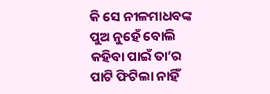କି ସେ ନୀଳମାଧବଙ୍କ ପୁଅ ନୁହେଁ ବୋଲି କହିବା ପାଇଁ ତା’ର ପାଟି ଫିଟିଲା ନାହିଁ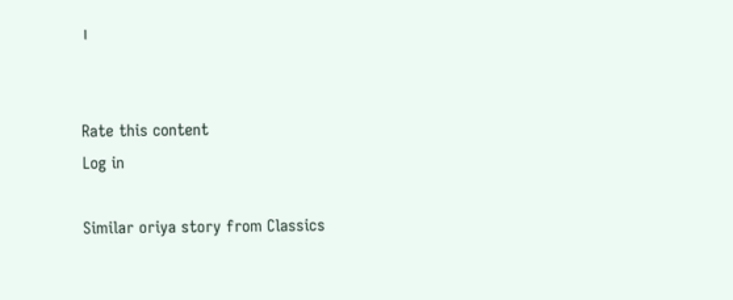।


Rate this content
Log in

Similar oriya story from Classics